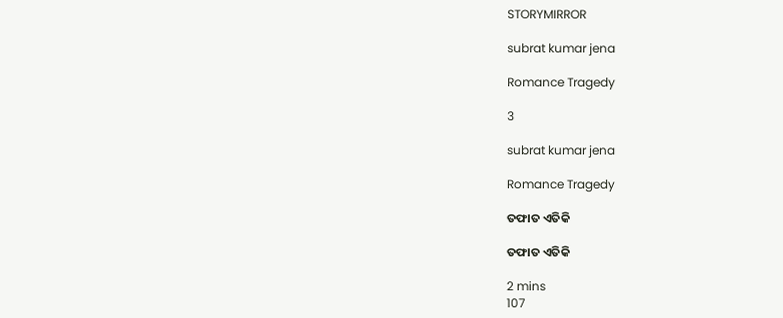STORYMIRROR

subrat kumar jena

Romance Tragedy

3

subrat kumar jena

Romance Tragedy

ତଫାତ ଏତିକି

ତଫାତ ଏତିକି

2 mins
107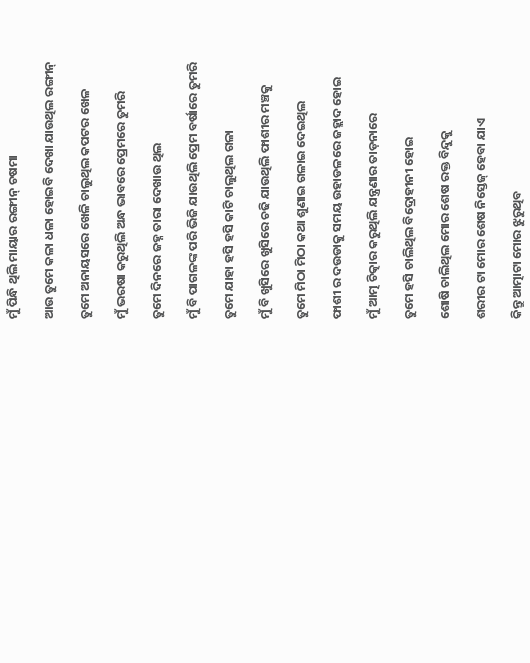ମୁଁ ପିନ୍ଧି ଥିଲି ମାୟାର ରଙ୍ଗୀନ୍ ଚଷମା

ଆଉ ତୁମେ କଳା ଧଳା ହୋଇବି ଦେଖା ଯାଉଥିଲ ରଙ୍ଗୀନ୍

ତୁମେ ଅନାୟସରେ ଖେଳି ଚାଲୁଥିଲ କପଟର ଖେଳ

ମୁଁ ଭରଷା କରୁଥିଲି ଅନ୍ଧ ଭାବରେ ପ୍ରେମରେ ତୁମରି

ତୁମେ ଦିନରେ ଜହ୍ନ ତାରା ଦେଖାଉ ଥିଲ

ମୁଁ ବି ପାଗଳଙ୍କ ପରି ଭିଜି ଯାଉଥିଲି ପ୍ରେମ ବର୍ଷାରେ ତୁମରି

ତୁମେ ଯାହା ହସି ହସି କାଟି ଚାଲୁଥିଲ ଗଳା

ମୁଁ ବି ଖୁସିରେ ଖୁସିରେ ଚଢି ଯାଉଥିଲି ଫାଶୀର ମଞ୍ଚକୁ

ତୁମେ ମିଠା ମିଠା କଥା ଶୁଣାଇ ଗଳାଇ ଦେଇଥିଲ

ଫାଶୀ ର ଦଉଡାକୁ ସମୟ ଉହାଡଳରେ ଜହ୍ଲାଦ ହୋଇ

ମୁଁ ଆତ୍ମ ଚିତ୍କାର କରୁଥିଲି ଯନ୍ତ୍ରଣାର ତାଡ଼ନାରେ

ତୁମେ ହସି ଚାଲିଥିଲ ବିଦ୍ରୋହୀନୀ ହୋଇ

ଶୋଷି ଚାଲିଥିଲ ମୋର ଶେଷ ରକ୍ତ ବିନ୍ଦୁକୁ

ଶରୀର ଟା ମୋର ଶେଷ ନିସ୍ତେଜ୍ ହେବା ଯାଏ

କିନ୍ତୁ ଆତ୍ମାଟା ମୋର ଝୁରୁଥିବ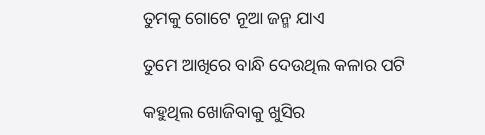ତୁମକୁ ଗୋଟେ ନୂଆ ଜନ୍ମ ଯାଏ

ତୁମେ ଆଖିରେ ବାନ୍ଧି ଦେଉଥିଲ କଳାର ପଟି

କହୁଥିଲ ଖୋଜିବାକୁ ଖୁସିର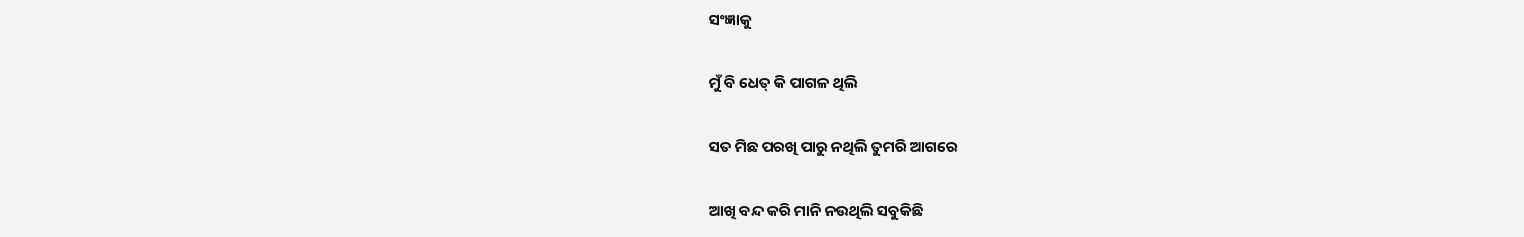ସଂଜ୍ଞାକୁ

ମୁଁ ବି ଧେତ୍ କି ପାଗଳ ଥିଲି

ସତ ମିଛ ପରଖି ପାରୁ ନଥିଲି ତୁମରି ଆଗରେ

ଆଖି ବନ୍ଦ କରି ମାନି ନଉଥିଲି ସବୁକିଛି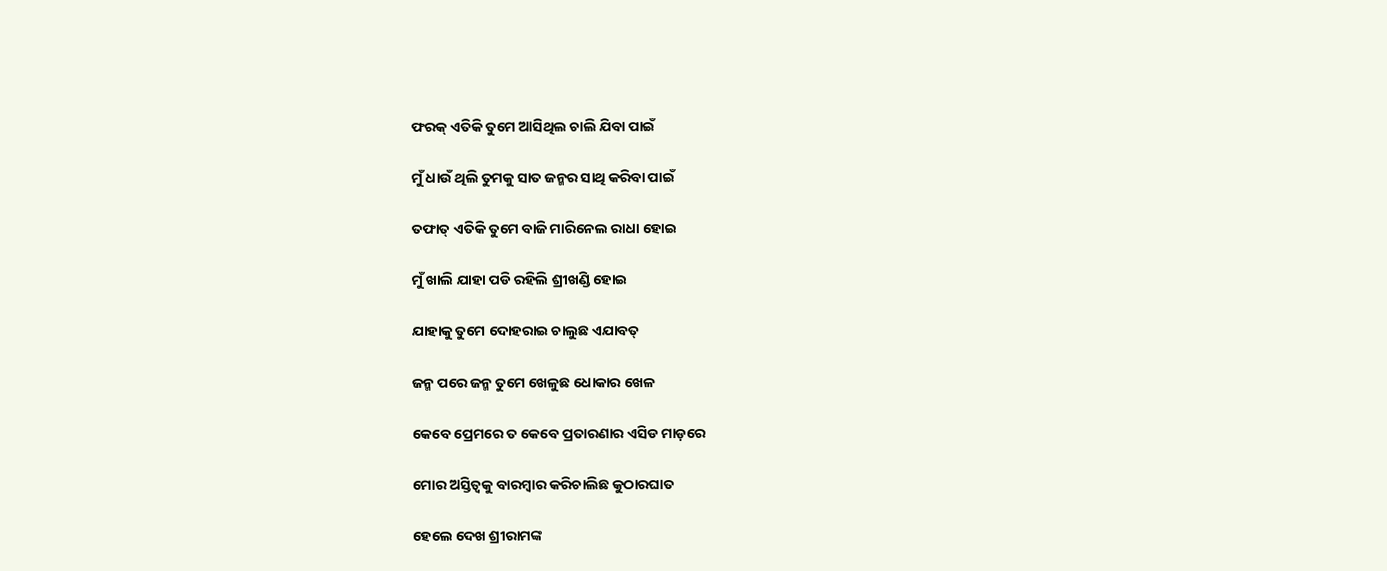ଫରକ୍ ଏତିକି ତୁମେ ଆସିଥିଲ ଚାଲି ଯିବା ପାଇଁ

ମୁଁ ଧାଉଁ ଥିଲି ତୁମକୁ ସାତ ଜନ୍ମର ସାଥି କରିବା ପାଇଁ

ତଫାତ୍ ଏତିକି ତୁମେ ବାଜି ମାରିନେଲ ରାଧା ହୋଇ

ମୁଁ ଖାଲି ଯାହା ପଡି ରହିଲି ଶ୍ରୀଖଣ୍ଡି ହୋଇ

ଯାହାକୁ ତୁମେ ଦୋହରାଇ ଚାଲୁଛ ଏଯାବତ୍

ଜନ୍ମ ପରେ ଜନ୍ମ ତୁମେ ଖେଳୁଛ ଧୋକାର ଖେଳ

କେବେ ପ୍ରେମରେ ତ କେବେ ପ୍ରତାରଣାର ଏସିଡ ମାଡ଼ରେ

ମୋର ଅସ୍ତିତ୍ବକୁ ବାରମ୍ବାର କରିଚାଲିଛ କୁଠାରଘାତ

ହେଲେ ଦେଖ ଶ୍ରୀରାମଙ୍କ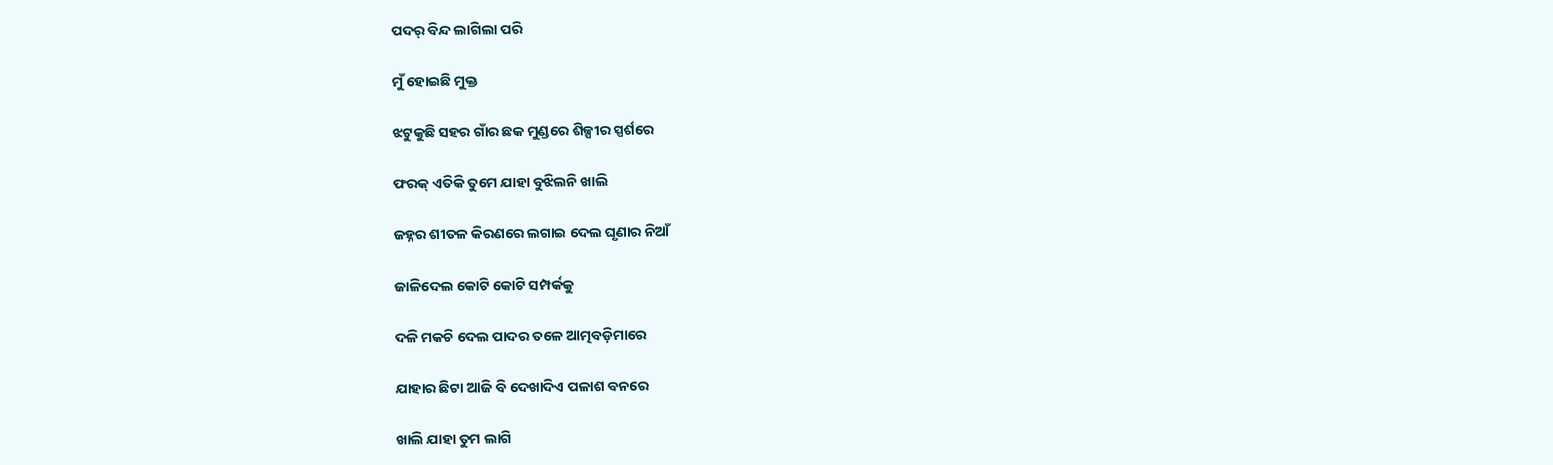ପଦର୍ ବିନ୍ଦ ଲାଗିଲା ପରି

ମୁଁ ହୋଇଛି ମୁକ୍ତ

ଝଟୁକୁଛି ସହର ଗାଁର ଛକ ମୁଣ୍ଡରେ ଶିଳ୍ପୀର ସ୍ପର୍ଶରେ

ଫରକ୍ ଏତିକି ତୁମେ ଯାହା ବୁଝିଲନି ଖାଲି

ଜହ୍ନର ଶୀତଳ କିରଣରେ ଲଗାଇ ଦେଲ ଘୃଣାର ନିଆଁ

ଜାଳିଦେଲ କୋଟି କୋଟି ସମ୍ପର୍କକୁ

ଦଳି ମକଚି ଦେଲ ପାଦର ତଳେ ଆତ୍ମବଡ଼ିମାରେ

ଯାହାର ଛିଟା ଆଜି ବି ଦେଖାଦିଏ ପଳାଶ ବନରେ

ଖାଲି ଯାହା ତୁମ ଲାଗି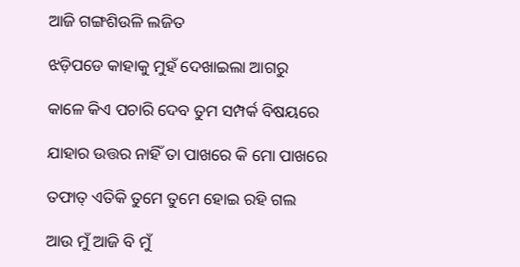ଆଜି ଗଙ୍ଗଶିଉଳି ଲଜିତ

ଝଡ଼ିପଡେ କାହାକୁ ମୁହଁ ଦେଖାଇଲା ଆଗରୁ

କାଳେ କିଏ ପଚାରି ଦେବ ତୁମ ସମ୍ପର୍କ ବିଷୟରେ

ଯାହାର ଉତ୍ତର ନାହିଁ ତା ପାଖରେ କି ମୋ ପାଖରେ

ତଫାତ୍ ଏତିକି ତୁମେ ତୁମେ ହୋଇ ରହି ଗଲ

ଆଉ ମୁଁ ଆଜି ବି ମୁଁ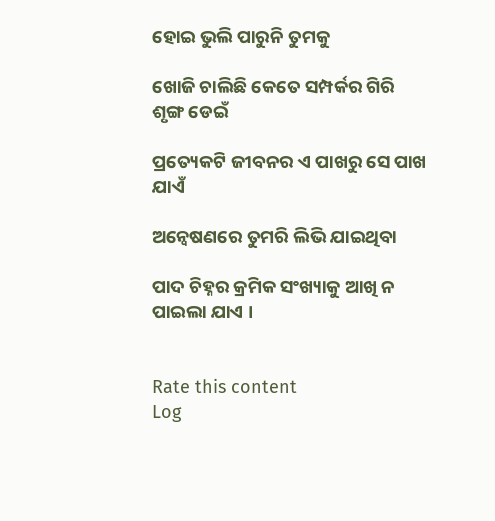ହୋଇ ଭୁଲି ପାରୁନି ତୁମକୁ

ଖୋଜି ଚାଲିଛି କେତେ ସମ୍ପର୍କର ଗିରି ଶୃଙ୍ଗ ଡେଇଁ

ପ୍ରତ୍ୟେକଟି ଜୀବନର ଏ ପାଖରୁ ସେ ପାଖ ଯାଏଁ

ଅନ୍ୱେଷଣରେ ତୁମରି ଲିଭି ଯାଇଥିବା

ପାଦ ଚିହ୍ନର କ୍ରମିକ ସଂଖ୍ୟାକୁ ଆଖି ନ ପାଇଲା ଯାଏ ।


Rate this content
Log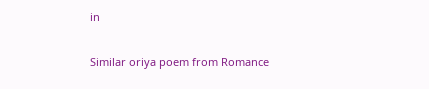in

Similar oriya poem from Romance